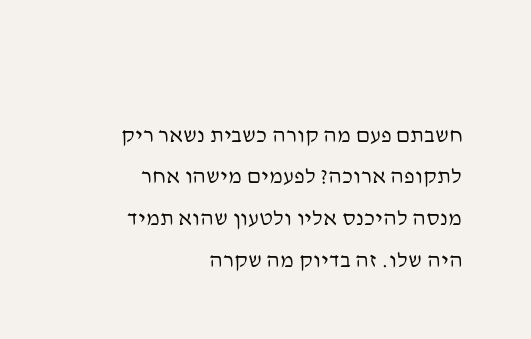חשבתם פעם מה קורה כשבית נשאר ריק לתקופה ארוכה? לפעמים מישהו אחר מנסה להיכנס אליו ולטעון שהוא תמיד היה שלו. זה בדיוק מה שקרה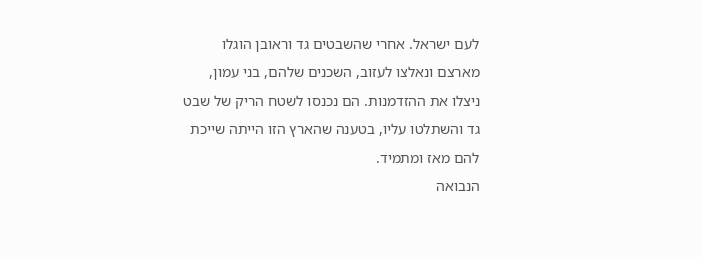לעם ישראל. אחרי שהשבטים גד וראובן הוגלו מארצם ונאלצו לעזוב, השכנים שלהם, בני עמון, ניצלו את ההזדמנות. הם נכנסו לשטח הריק של שבט גד והשתלטו עליו, בטענה שהארץ הזו הייתה שייכת להם מאז ומתמיד.
הנבואה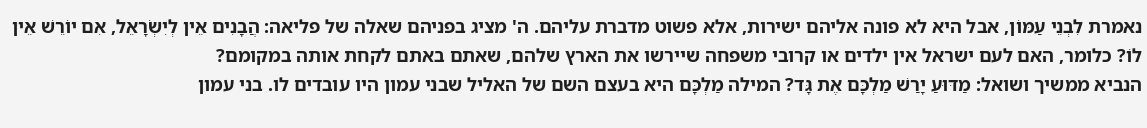נאמרת לִבְנֵי עַמּוֹן, אבל היא לא פונה אליהם ישירות, אלא פשוט מדברת עליהם. ה' מציג בפניהם שאלה של פליאה: הֲבָנִים אֵין לְיִשְׂרָאֵל, אִם יוֹרֵשׁ אֵין לוֹ? כלומר, האם לעם ישראל אין ילדים או קרובי משפחה שיירשו את הארץ שלהם, שאתם באתם לקחת אותה במקומם?
הנביא ממשיך ושואל: מַדּוּעַ יָרַשׁ מַלְכָּם אֶת גָּד? המילה מַלְכָּם היא בעצם השם של האליל שבני עמון היו עובדים לו. בני עמון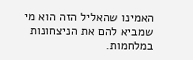האמינו שהאליל הזה הוא מי שמביא להם את הניצחונות במלחמות.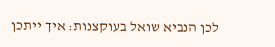לכן הנביא שואל בעוקצנות: איך ייתכן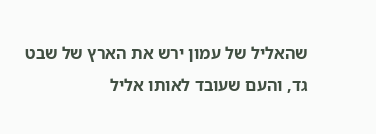שהאליל של עמון ירש את הארץ של שבט גד, והעם שעובד לאותו אליל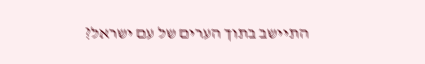התיישב בתוך הערים של עם ישראל?